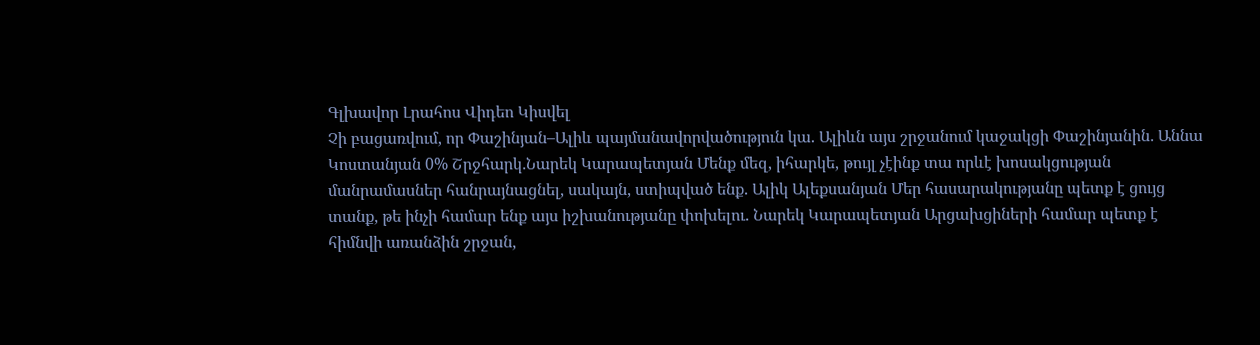Գլխավոր Լրահոս Վիդեո Կիսվել
Չի բացառվում, որ Փաշինյան–Ալիև պայմանավորվածություն կա. Ալիևն այս շրջանում կաջակցի Փաշինյանին․ Աննա Կոստանյան 0% Շրջհարկ․Նարեկ Կարապետյան Մենք մեզ, իհարկե, թույլ չէինք տա որևէ խոսակցության մանրամասներ հանրայնացնել, սակայն, ստիպված ենք. Ալիկ Ալեքսանյան Մեր հասարակությանը պետք է ցույց տանք, թե ինչի համար ենք այս իշխանությանը փոխելու. Նարեկ Կարապետյան Արցախցիների համար պետք է հիմնվի առանձին շրջան,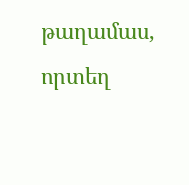թաղամաս, որտեղ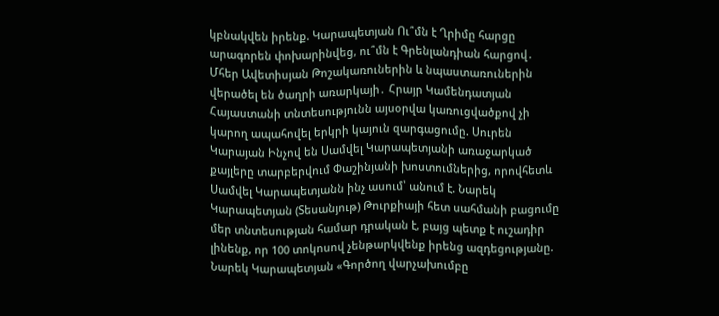կբնակվեն իրենք. Կարապետյան Ու՞մն է Ղրիմը հարցը արագորեն փոխարինվեց, ու՞մն է Գրենլանդիան հարցով․ Մհեր Ավետիսյան Թոշակառուներին և նպաստառուներին վերածել են ծաղրի առարկայի․ Հրայր Կամենդատյան Հայաստանի տնտեսությունն այսօրվա կառուցվածքով չի կարող ապահովել երկրի կայուն զարգացումը. Սուրեն Կարայան Ինչով են Սամվել Կարապետյանի առաջարկած քայլերը տարբերվում Փաշինյանի խոստումներից, որովհետև Սամվել Կարապետյանն ինչ ասում՝ անում է. Նարեկ Կարապետյան (Տեսանյութ) Թուրքիայի հետ սահմանի բացումը մեր տնտեսության համար դրական է, բայց պետք է ուշադիր լինենք, որ 100 տոկոսով չենթարկվենք իրենց ազդեցությանը. Նարեկ Կարապետյան «Գործող վարչախումբը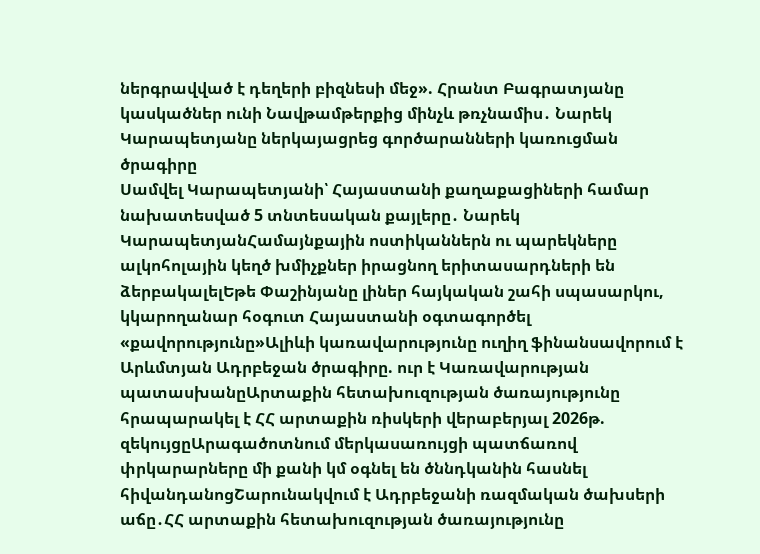ներգրավված է դեղերի բիզնեսի մեջ». Հրանտ Բագրատյանը կասկածներ ունի Նավթամթերքից մինչև թռչնամիս․ Նարեկ Կարապետյանը ներկայացրեց գործարանների կառուցման ծրագիրը
Սամվել Կարապետյանի՝ Հայաստանի քաղաքացիների համար նախատեսված 5 տնտեսական քայլերը․ Նարեկ ԿարապետյանՀամայնքային ոստիկաններն ու պարեկները ալկոհոլային կեղծ խմիչքներ իրացնող երիտասարդների են ձերբակալելԵթե Փաշինյանը լիներ հայկական շահի սպասարկու, կկարողանար հօգուտ Հայաստանի օգտագործել «քավորությունը»Ալիևի կառավարությունը ուղիղ ֆինանսավորում է Արևմտյան Ադրբեջան ծրագիրը. ուր է Կառավարության պատասխանըԱրտաքին հետախուզության ծառայությունը հրապարակել է ՀՀ արտաքին ռիսկերի վերաբերյալ 2026թ. զեկույցըԱրագածոտնում մերկասառույցի պատճառով փրկարարները մի քանի կմ օգնել են ծննդկանին հասնել հիվանդանոցՇարունակվում է Ադրբեջանի ռազմական ծախսերի աճը․ՀՀ արտաքին հետախուզության ծառայությունը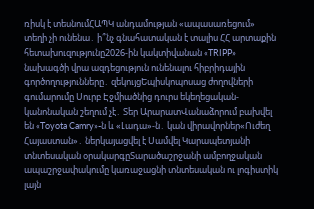ռիսկ է տեսնումՀԱՊԿ անդամության «ապասառեցում» տեղի չի ունենա․ ի՞նչ գնահատական է տալիս ՀՀ արտաքին հետախուզությունը2026-ին կակտիվանան «TRIPP» նախագծի վրա ազդեցություն ունենալու հիբրիդային գործողությունները․ զեկույցԵպիսկոպոսաց ժողովների գումարումը Սուրբ Էջմիածնից դուրս եկեղեցական-կանոնական շեղում չէ․ Տեր ԱրարատՎանաձորում բախվել են «Toyota Camry»-ն և «Լադա»-ն․ կան վիրավորներ«Ուժեղ Հայաստան»․ ներկայացվել է Սամվել Կարապետյանի տնտեսական օրակարգըՏարածաշրջանի ամբողջական ապաշրջափակումը կառաջացնի տնտեսական ու լոգիստիկ լայն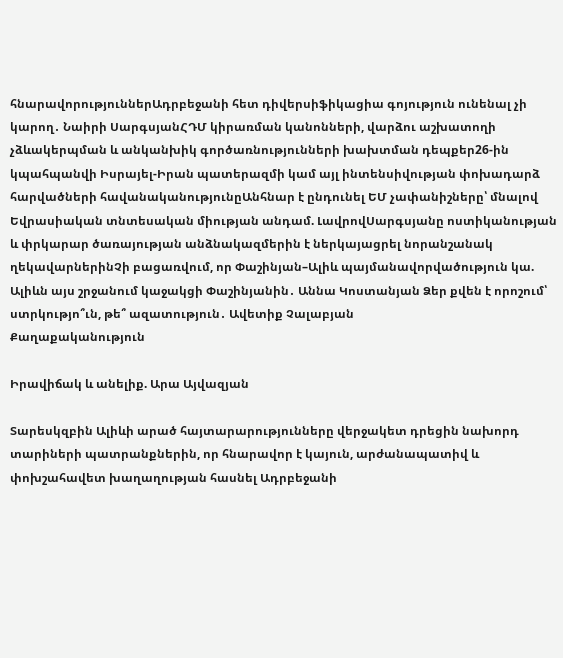հնարավորություններԱդրբեջանի հետ դիվերսիֆիկացիա գոյություն ունենալ չի կարող․ Նաիրի ՍարգսյանՀԴՄ կիրառման կանոնների, վարձու աշխատողի չձևակերպման և անկանխիկ գործառնությունների խախտման դեպքեր26-ին կպահպանվի Իսրայել-Իրան պատերազմի կամ այլ ինտենսիվության փոխադարձ հարվածների հավանականությունըԱնհնար է ընդունել ԵՄ չափանիշները՝ մնալով Եվրասիական տնտեսական միության անդամ. ԼավրովՍարգսյանը ոստիկանության և փրկարար ծառայության անձնակազմերին է ներկայացրել նորանշանակ ղեկավարներինՉի բացառվում, որ Փաշինյան–Ալիև պայմանավորվածություն կա. Ալիևն այս շրջանում կաջակցի Փաշինյանին․ Աննա Կոստանյան Ձեր քվեն է որոշում՝ ստրկությո՞ւն, թե՞ ազատություն․ Ավետիք Չալաբյան
Քաղաքականություն

Իրավիճակ և անելիք. Արա Այվազյան

Տարեսկզբին Ալիևի արած հայտարարությունները վերջակետ դրեցին նախորդ տարիների պատրանքներին, որ հնարավոր է կայուն, արժանապատիվ և փոխշահավետ խաղաղության հասնել Ադրբեջանի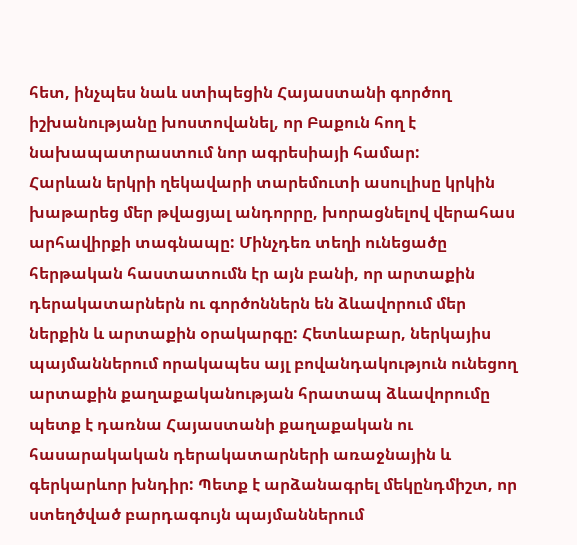հետ, ինչպես նաև ստիպեցին Հայաստանի գործող իշխանությանը խոստովանել, որ Բաքուն հող է նախապատրաստում նոր ագրեսիայի համար:
Հարևան երկրի ղեկավարի տարեմուտի ասուլիսը կրկին խաթարեց մեր թվացյալ անդորրը, խորացնելով վերահաս արհավիրքի տագնապը: Մինչդեռ տեղի ունեցածը հերթական հաստատումն էր այն բանի, որ արտաքին դերակատարներն ու գործոններն են ձևավորում մեր ներքին և արտաքին օրակարգը: Հետևաբար, ներկայիս պայմաններում որակապես այլ բովանդակություն ունեցող արտաքին քաղաքականության հրատապ ձևավորումը պետք է դառնա Հայաստանի քաղաքական ու հասարակական դերակատարների առաջնային և գերկարևոր խնդիր: Պետք է արձանագրել մեկընդմիշտ, որ ստեղծված բարդագույն պայմաններում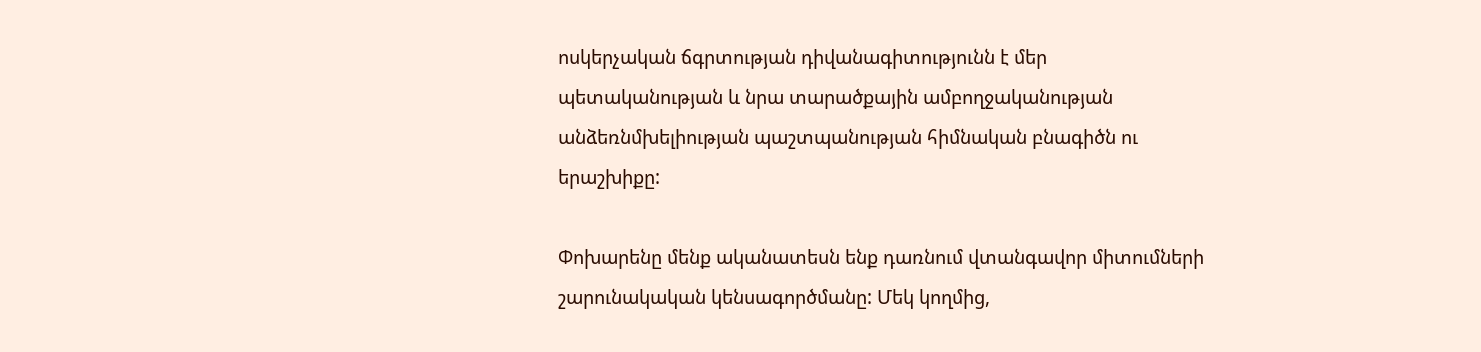ոսկերչական ճգրտության դիվանագիտությունն է մեր պետականության և նրա տարածքային ամբողջականության անձեռնմխելիության պաշտպանության հիմնական բնագիծն ու երաշխիքը:

Փոխարենը մենք ականատեսն ենք դառնում վտանգավոր միտումների շարունակական կենսագործմանը: Մեկ կողմից,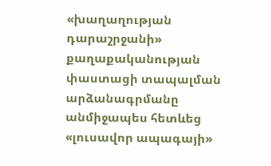«խաղաղության դարաշրջանի» քաղաքականության փաստացի տապալման արձանագրմանը անմիջապես հետևեց «լուսավոր ապագայի»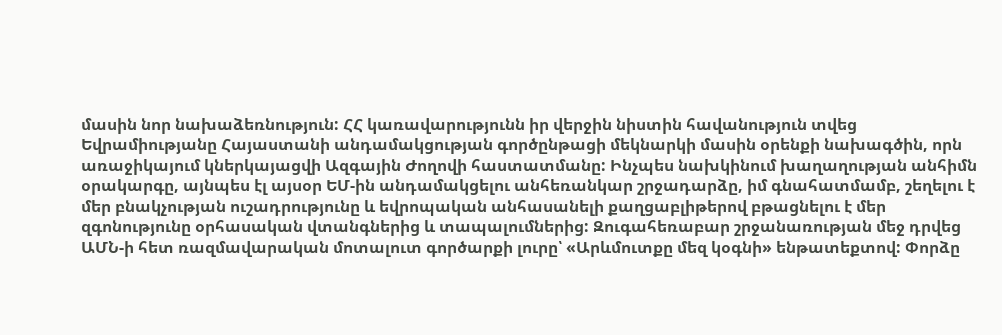մասին նոր նախաձեռնություն: ՀՀ կառավարությունն իր վերջին նիստին հավանություն տվեց Եվրամիությանը Հայաստանի անդամակցության գործընթացի մեկնարկի մասին օրենքի նախագծին, որն առաջիկայում կներկայացվի Ազգային Ժողովի հաստատմանը: Ինչպես նախկինում խաղաղության անհիմն օրակարգը, այնպես էլ այսօր ԵՄ-ին անդամակցելու անհեռանկար շրջադարձը, իմ գնահատմամբ, շեղելու է մեր բնակչության ուշադրությունը և եվրոպական անհասանելի քաղցաբլիթերով բթացնելու է մեր զգոնությունը օրհասական վտանգներից և տապալումներից: Զուգահեռաբար շրջանառության մեջ դրվեց ԱՄՆ-ի հետ ռազմավարական մոտալուտ գործարքի լուրը՝ «Արևմուտքը մեզ կօգնի» ենթատեքտով: Փորձը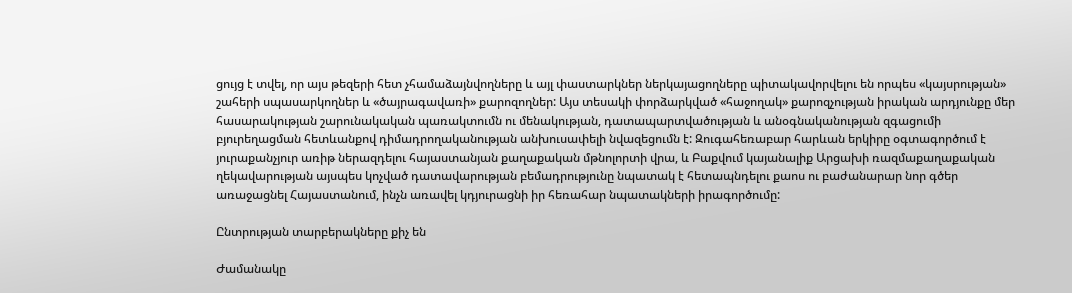ցույց է տվել, որ այս թեզերի հետ չհամաձայնվողները և այլ փաստարկներ ներկայացողները պիտակավորվելու են որպես «կայսրության» շահերի սպասարկողներ և «ծայրագավառի» քարոզողներ: Այս տեսակի փորձարկված «հաջողակ» քարոզչության իրական արդյունքը մեր հասարակության շարունակական պառակտումն ու մենակության, դատապարտվածության և անօգնականության զգացումի բյուրեղացման հետևանքով դիմադրողականության անխուսափելի նվազեցումն է: Զուգահեռաբար հարևան երկիրը օգտագործում է յուրաքանչյուր առիթ ներազդելու հայաստանյան քաղաքական մթնոլորտի վրա, և Բաքվում կայանալիք Արցախի ռազմաքաղաքական ղեկավարության այսպես կոչված դատավարության բեմադրությունը նպատակ է հետապնդելու քաոս ու բաժանարար նոր գծեր առաջացնել Հայաստանում, ինչն առավել կդյուրացնի իր հեռահար նպատակների իրագործումը:

Ընտրության տարբերակները քիչ են

Ժամանակը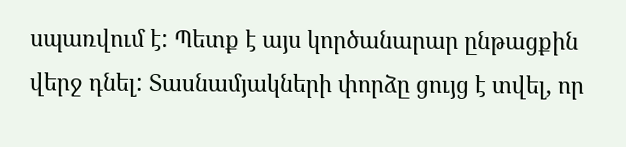սպառվում է: Պետք է այս կործանարար ընթացքին վերջ դնել: Տասնամյակների փորձը ցույց է տվել, որ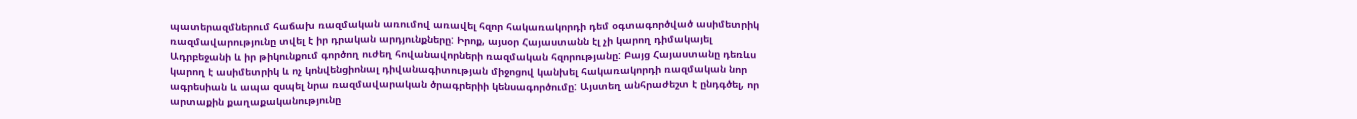պատերազմներում հաճախ ռազմական առումով առավել հզոր հակառակորդի դեմ օգտագործված ասիմետրիկ ռազմավարությունը տվել է իր դրական արդյունքները: Իրոք, այսօր Հայաստանն էլ չի կարող դիմակայել Ադրբեջանի և իր թիկունքում գործող ուժեղ հովանավորների ռազմական հզորությանը: Բայց Հայաստանը դեռևս կարող է ասիմետրիկ և ոչ կոնվենցիոնալ դիվանագիտության միջոցով կանխել հակառակորդի ռազմական նոր ագրեսիան և ապա զսպել նրա ռազմավարական ծրագրերիի կենսագործումը: Այստեղ անհրաժեշտ է ընդգծել, որ արտաքին քաղաքականությունը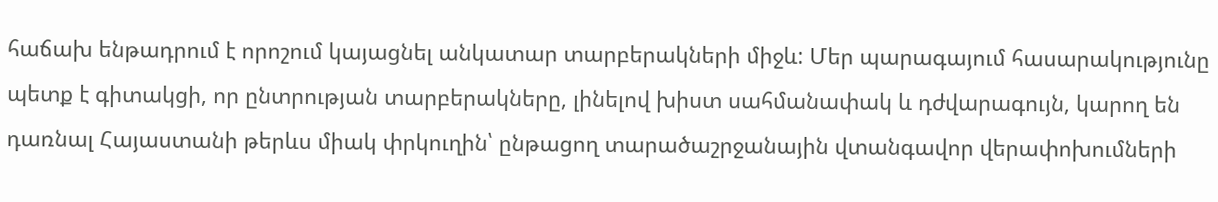հաճախ ենթադրում է որոշում կայացնել անկատար տարբերակների միջև: Մեր պարագայում հասարակությունը պետք է գիտակցի, որ ընտրության տարբերակները, լինելով խիստ սահմանափակ և դժվարագույն, կարող են դառնալ Հայաստանի թերևս միակ փրկուղին՝ ընթացող տարածաշրջանային վտանգավոր վերափոխումների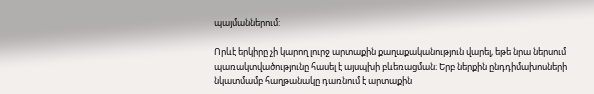պայմաններում:

Որևէ երկիրը չի կարող լուրջ արտաքին քաղաքականություն վարել, եթե նրա ներսում պառակտվածությունը հասել է այսպխի բևեռացման։ Երբ ներքին ընդդիմախոսների նկատմամբ հաղթանակը դառնում է արտաքին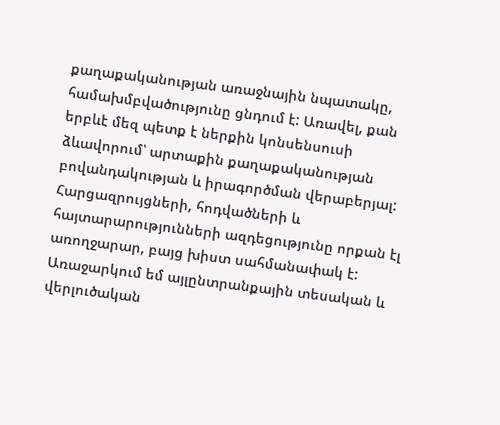քաղաքականության առաջնային նպատակը, համախմբվածությունը ցնդում է: Առավել, քան երբևէ մեզ պետք է ներքին կոնսենսուսի ձևավորում՝ արտաքին քաղաքականության բովանդակության և իրագործման վերաբերյալ: Հարցազրույցների, հոդվածների և հայտարարությունների ազդեցությունը որքան էլ առողջարար, բայց խիստ սահմանափակ է: Առաջարկում եմ այլընտրանքային տեսական և վերլուծական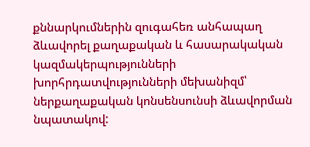քննարկումներին զուգահեռ անհապաղ ձևավորել քաղաքական և հասարակական կազմակերպությունների խորհրդատվությունների մեխանիզմ՝ ներքաղաքական կոնսենսունսի ձևավորման նպատակով: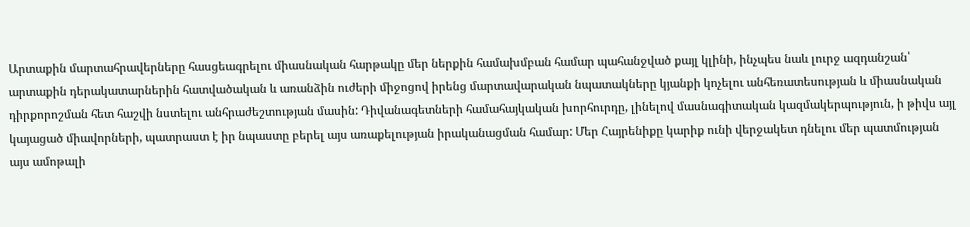Արտաքին մարտահրավերները հասցեագրելու միասնական հարթակը մեր ներքին համախմբան համար պահանջված քայլ կլինի, ինչպես նաև լուրջ ազդանշան՝ արտաքին դերակատարներին հատվածական և առանձին ուժերի միջոցով իրենց մարտավարական նպատակները կյանքի կոչելու անհեռատեսության և միասնական դիրքորոշման հետ հաշվի նստելու անհրաժեշտության մասին: Դիվանագետների համահայկական խորհուրդը, լինելով մասնագիտական կազմակերպություն, ի թիվս այլ կայացած միավորների, պատրաստ է իր նպաստը բերել այս առաքելության իրականացման համար: Մեր Հայրենիքը կարիք ունի վերջակետ դնելու մեր պատմության այս ամոթալի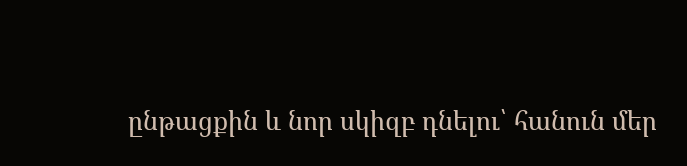ընթացքին և նոր սկիզբ դնելու՝ հանուն մեր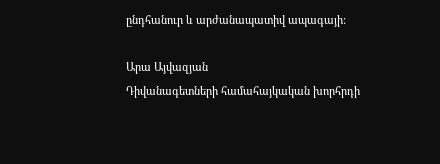ընդհանուր և արժանապատիվ ապագայի:

Արա Այվազյան
Դիվանագետների համահայկական խորհրդի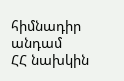հիմնադիր անդամ
ՀՀ նախկին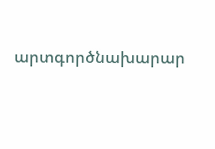արտգործնախարար